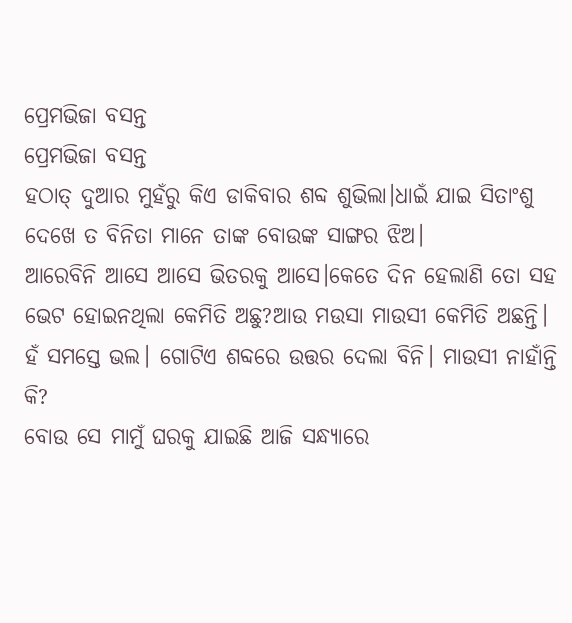ପ୍ରେମଭିଜା ବସନ୍ତ
ପ୍ରେମଭିଜା ବସନ୍ତ
ହଠାତ୍ ଦୁଆର ମୁହଁରୁ କିଏ ଡାକିବାର ଶବ୍ଦ ଶୁଭିଲା।ଧାଇଁ ଯାଇ ସିତାଂଶୁ ଦେଖେ ତ ବିନିତା ମାନେ ତାଙ୍କ ବୋଉଙ୍କ ସାଙ୍ଗର ଝିଅ।
ଆରେବିନି ଆସେ ଆସେ ଭିତରକୁ ଆସେ।କେତେ ଦିନ ହେଲାଣି ତୋ ସହ ଭେଟ ହୋଇନଥିଲା କେମିତି ଅଛୁ?ଆଉ ମଉସା ମାଉସୀ କେମିତି ଅଛନ୍ତି।
ହଁ ସମସ୍ତେ ଭଲ। ଗୋଟିଏ ଶବ୍ଦରେ ଉତ୍ତର ଦେଲା ବିନି। ମାଉସୀ ନାହାଁନ୍ତି କି?
ବୋଉ ସେ ମାମୁଁ ଘରକୁ ଯାଇଛି ଆଜି ସନ୍ଧ୍ୟାରେ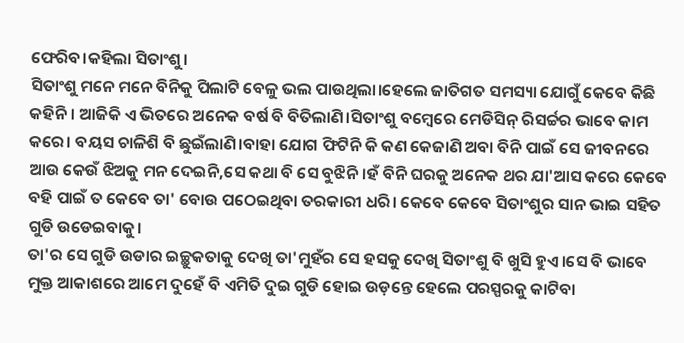ଫେରିବ।କହିଲା ସିତାଂଶୁ।
ସିତାଂଶୁ ମନେ ମନେ ବିନିକୁ ପିଲାଟି ବେଳୁ ଭଲ ପାଉଥିଲା।ହେଲେ ଜାତିଗତ ସମସ୍ୟା ଯୋଗୁଁ କେବେ କିଛି କହିନି। ଆଜିକି ଏ ଭିତରେ ଅନେକ ବର୍ଷ ବି ବିତିଲାଣି।ସିତାଂଶୁ ବମ୍ବେରେ ମେଡିସିନ୍ ରିସର୍ଚ୍ଚର ଭାବେ କାମ କରେ। ବୟସ ଚାଳିଶି ବି ଛୁଇଁଲାଣି।ବାହା ଯୋଗ ଫିଟିନି କି କଣ କେଜାଣି ଅବା ବିନି ପାଇଁ ସେ ଜୀବନରେ ଆଉ କେଉଁ ଝିଅକୁ ମନ ଦେଇନି,ସେ କଥା ବି ସେ ବୁଝିନି।ହଁ ବିନି ଘରକୁ ଅନେକ ଥର ଯା'ଆସ କରେ କେବେ ବହି ପାଇଁ ତ କେବେ ତା' ବୋଉ ପଠେଇଥିବା ତରକାରୀ ଧରି। କେବେ କେବେ ସିତାଂଶୁର ସାନ ଭାଇ ସହିତ ଗୁଡି ଉଡେଇବାକୁ।
ତା'ର ସେ ଗୁଡି ଉଡାର ଇଚ୍ଛୁକତାକୁ ଦେଖି ତା'ମୁହଁର ସେ ହସକୁ ଦେଖି ସିତାଂଶୁ ବି ଖୁସି ହୁଏ।ସେ ବି ଭାବେ ମୁକ୍ତ ଆକାଶରେ ଆମେ ଦୁହେଁ ବି ଏମିତି ଦୁଇ ଗୁଡି ହୋଇ ଉଡ଼ନ୍ତେ ହେଲେ ପରସ୍ପରକୁ କାଟିବା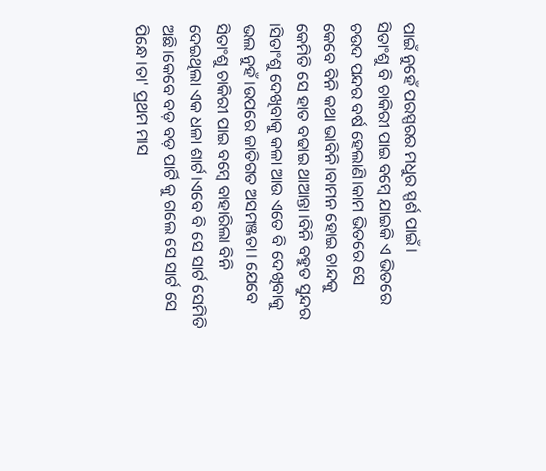ପାଇଁ ନୁହେଁ ପରସ୍ପରର ମଧୁର ସ୍ପର୍ଶ ପାଇଁ।
ସିତାଂଶୁ ବି ଚାକିରୀ ପାଇ ବମ୍ବେ ଯାଇକି ଏ ଭିତରେ ଚଉଦ ପନ୍ଦର ବର୍ଷ ହେଲାଣି।କାମ ଭିତରେ ସେ କେବେ ବିନି କଥା ଭାବିନି।ବାମନ ହୋଇ ଚାନ୍ଦକୁ କେମିତି ସେ ହାତ ବଢାଇ ଥାଆନ୍ତା।ବିନି ବହୁତ ସୁନ୍ଦର ।ସିତାଂଶୁ ଦେଖିବାକୁ କଳା ଆଉ ଏତେ ବି ଦେଖିବାକୁ ଭଲ ନୁହଁ।ଉପରେ ଜାତିଗତ ଅସମଞ୍ଜତା। ଯେବେ ସିତାଂଶୁ ଚାକିରୀ ପାଇ ବମ୍ବେ ବାହାରିଲା ବିନି ଦେଇଥିଲା ଏକ ଧଳା ଶାର୍ଟ।ଏବେ ବି ସେ ସାର୍ଟ ସେମିତି ଅଛି।କେବେ ବଡ଼ ବଡ଼ ପାର୍ଟି କୁ ଗଲେ ସେ ସାର୍ଟ ସେ ପିନ୍ଧେ।ତା' ପ୍ରଥମ ମାସ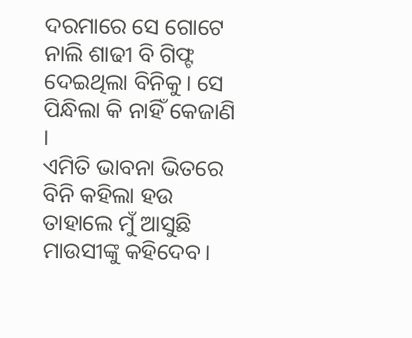ଦରମାରେ ସେ ଗୋଟେ ନାଲି ଶାଢୀ ବି ଗିଫ୍ଟ ଦେଇଥିଲା ବିନିକୁ। ସେ ପିନ୍ଧିଲା କି ନାହିଁ କେଜାଣି ।
ଏମିତି ଭାବନା ଭିତରେ ବିନି କହିଲା ହଉ ତାହାଲେ ମୁଁ ଆସୁଛି ମାଉସୀଙ୍କୁ କହିଦେବ।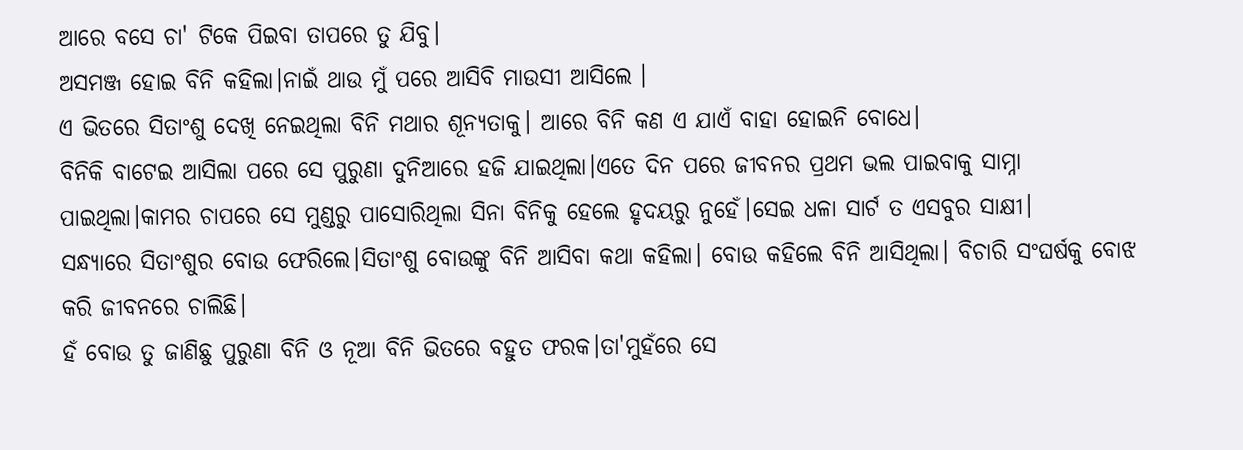ଆରେ ବସେ ଚା' ଟିକେ ପିଇବା ତାପରେ ତୁ ଯିବୁ।
ଅସମଞ୍ଜ ହୋଇ ବିନି କହିଲା।ନାଇଁ ଥାଉ ମୁଁ ପରେ ଆସିବି ମାଉସୀ ଆସିଲେ ।
ଏ ଭିତରେ ସିତାଂଶୁ ଦେଖି ନେଇଥିଲା ବିନି ମଥାର ଶୂନ୍ୟତାକୁ। ଆରେ ବିନି କଣ ଏ ଯାଏଁ ବାହା ହୋଇନି ବୋଧେ।
ବିନିକି ବାଟେଇ ଆସିଲା ପରେ ସେ ପୁରୁଣା ଦୁନିଆରେ ହଜି ଯାଇଥିଲା।ଏତେ ଦିନ ପରେ ଜୀବନର ପ୍ରଥମ ଭଲ ପାଇବାକୁ ସାମ୍ନା ପାଇଥିଲା।କାମର ଚାପରେ ସେ ମୁଣ୍ଡରୁ ପାସୋରିଥିଲା ସିନା ବିନିକୁ ହେଲେ ହୃଦୟରୁ ନୁହେଁ।ସେଇ ଧଳା ସାର୍ଟ ତ ଏସବୁର ସାକ୍ଷୀ।
ସନ୍ଧ୍ୟାରେ ସିତାଂଶୁର ବୋଉ ଫେରିଲେ।ସିତାଂଶୁ ବୋଉଙ୍କୁ ବିନି ଆସିବା କଥା କହିଲା। ବୋଉ କହିଲେ ବିନି ଆସିଥିଲା। ବିଚାରି ସଂଘର୍ଷକୁ ବୋଝ କରି ଜୀବନରେ ଚାଲିଛି।
ହଁ ବୋଉ ତୁ ଜାଣିଛୁ ପୁରୁଣା ବିନି ଓ ନୂଆ ବିନି ଭିତରେ ବହୁତ ଫରକ।ତା'ମୁହଁରେ ସେ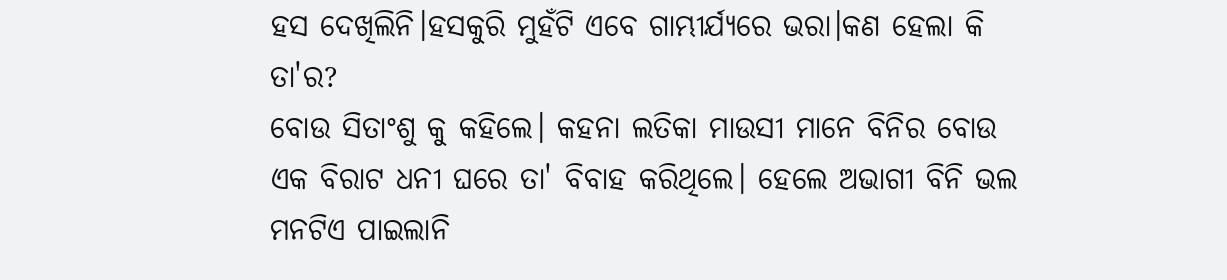ହସ ଦେଖିଲିନି।ହସକୁରି ମୁହଁଟି ଏବେ ଗାମ୍ଭୀର୍ଯ୍ୟରେ ଭରା।କଣ ହେଲା କି ତା'ର?
ବୋଉ ସିତାଂଶୁ କୁ କହିଲେ। କହନା ଲତିକା ମାଉସୀ ମାନେ ବିନିର ବୋଉ ଏକ ବିରାଟ ଧନୀ ଘରେ ତା' ବିବାହ କରିଥିଲେ। ହେଲେ ଅଭାଗୀ ବିନି ଭଲ ମନଟିଏ ପାଇଲାନି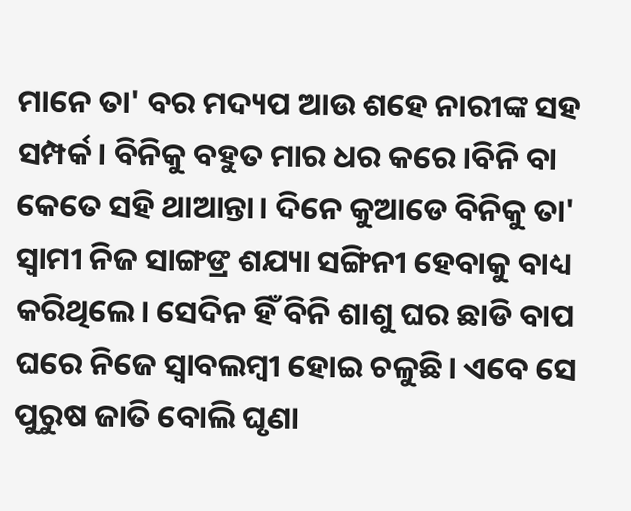ମାନେ ତା' ବର ମଦ୍ୟପ ଆଉ ଶହେ ନାରୀଙ୍କ ସହ ସମ୍ପର୍କ। ବିନିକୁ ବହୁତ ମାର ଧର କରେ।ବିନି ବା କେତେ ସହି ଥାଆନ୍ତା। ଦିନେ କୁଆଡେ ବିନିକୁ ତା' ସ୍ଵାମୀ ନିଜ ସାଙ୍ଗଙ୍ର ଶଯ୍ୟା ସଙ୍ଗିନୀ ହେବାକୁ ବାଧ୍ୟ କରିଥିଲେ। ସେଦିନ ହିଁ ବିନି ଶାଶୁ ଘର ଛାଡି ବାପ ଘରେ ନିଜେ ସ୍ଵାବଲମ୍ବୀ ହୋଇ ଚଳୁଛି। ଏବେ ସେ ପୁରୁଷ ଜାତି ବୋଲି ଘୃଣା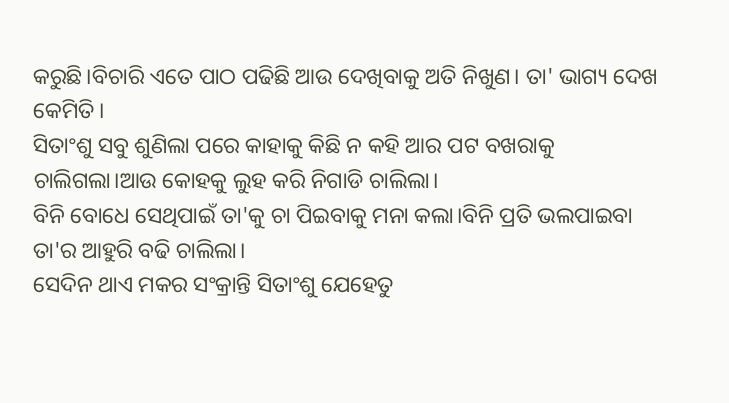କରୁଛି।ବିଚାରି ଏତେ ପାଠ ପଢିଛି ଆଉ ଦେଖିବାକୁ ଅତି ନିଖୁଣ। ତା' ଭାଗ୍ୟ ଦେଖ କେମିତି।
ସିତାଂଶୁ ସବୁ ଶୁଣିଲା ପରେ କାହାକୁ କିଛି ନ କହି ଆର ପଟ ବଖରାକୁ ଚାଲିଗଲା।ଆଉ କୋହକୁ ଲୁହ କରି ନିଗାଡି ଚାଲିଲା।
ବିନି ବୋଧେ ସେଥିପାଇଁ ତା'କୁ ଚା ପିଇବାକୁ ମନା କଲା।ବିନି ପ୍ରତି ଭଲପାଇବା ତା'ର ଆହୁରି ବଢି ଚାଲିଲା।
ସେଦିନ ଥାଏ ମକର ସଂକ୍ରାନ୍ତି ସିତାଂଶୁ ଯେହେତୁ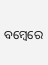ବମ୍ବେରେ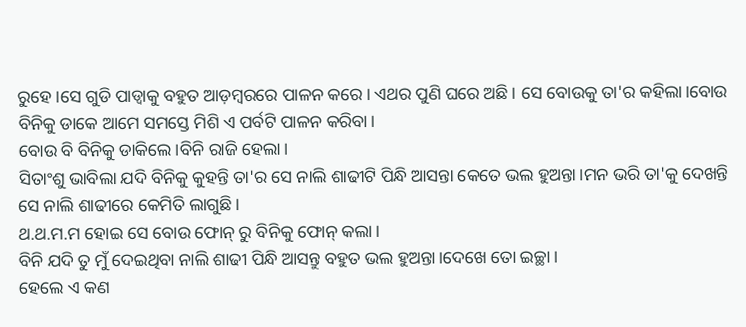ରୁହେ।ସେ ଗୁଡି ପାଡ୍ଵାକୁ ବହୁତ ଆଡ଼ମ୍ବରରେ ପାଳନ କରେ। ଏଥର ପୁଣି ଘରେ ଅଛି। ସେ ବୋଉକୁ ତା'ର କହିଲା।ବୋଉ ବିନିକୁ ଡାକେ ଆମେ ସମସ୍ତେ ମିଶି ଏ ପର୍ବଟି ପାଳନ କରିବା।
ବୋଉ ବି ବିନିକୁ ଡାକିଲେ।ବିନି ରାଜି ହେଲା।
ସିତାଂଶୁ ଭାବିଲା ଯଦି ବିନିକୁ କୁହନ୍ତି ତା'ର ସେ ନାଲି ଶାଢୀଟି ପିନ୍ଧି ଆସନ୍ତା କେତେ ଭଲ ହୁଅନ୍ତା।ମନ ଭରି ତା'କୁ ଦେଖନ୍ତି ସେ ନାଲି ଶାଢୀରେ କେମିତି ଲାଗୁଛି।
ଥ.ଥ.ମ.ମ ହୋଇ ସେ ବୋଉ ଫୋନ୍ ରୁ ବିନିକୁ ଫୋନ୍ କଲା।
ବିନି ଯଦି ତୁ ମୁଁ ଦେଇଥିବା ନାଲି ଶାଢୀ ପିନ୍ଧି ଆସନ୍ତୁ ବହୁତ ଭଲ ହୁଅନ୍ତା।ଦେଖେ ତୋ ଇଚ୍ଛା।
ହେଲେ ଏ କଣ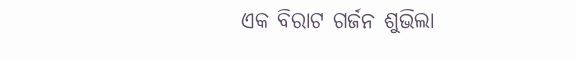ଏକ ବିରାଟ ଗର୍ଜନ ଶୁଭିଲା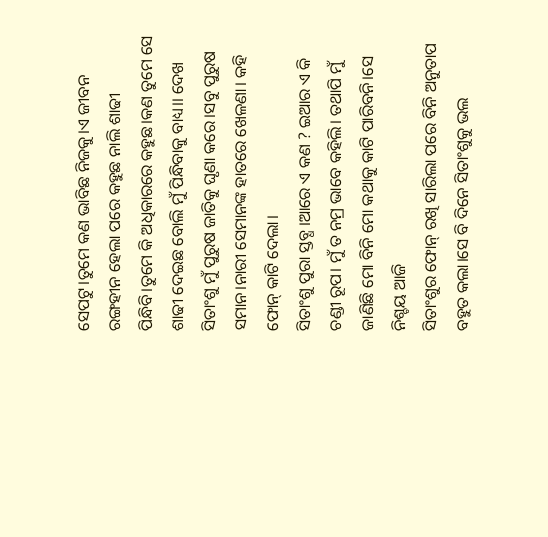ସେପଟୁ।ତୁମେ କଣ ଭାବିଛ ନିଜକୁ।ଏ ଜୀବନ ରଙ୍ଗହୀନ ହେଲା ପରେ କହୁଛ ନାଲି ଶାଢୀ ପିନ୍ଧିବି।ତୁମେ କି ଅଧିକାରରେ କହୁଛ।କଣ ତୁମେ ସେ ଶାଢୀ ଦେଇଛ ବୋଲି ମୁଁ ପିନ୍ଧିବାକୁ ବାଧ୍ୟ।। ଦେଖ ସିତାଂଶୁ ମୁଁ ପୁରୁଷ ଜାତିକୁ ଘୃଣା କରେ।ସବୁ ପୁରୁଷ ସମାନ।ନାରୀ ସେମାନଙ୍କ ହାତରେ ଖେଳଣା। କହି ଫୋନ୍ କାଟି ଦେଲା।
ସିତାଂଶୁ ପୁରା ସ୍ତବ୍ଧ ।ଆରେ ଏ କଣ ? ଇଆର ଏ କି ଚଣ୍ଡୀ ରୂପ। ମୁଁ ତ ନମ୍ର ଭାବେ କହିଲି। ତଥାପି ମୁଁ ଜାଣିଛି ମୋ ବିନି ମୋ କଥାକୁ କାଟି ପାରିବନି।ସେ ନିଶ୍ଚୟ ଆଜି
ସିତାଂଶୁର ଫୋନ୍ ରଖି ସାରିଲା ପରେ ବିନି ଅନୁତାପ ବହୁତ କଲା।ସେ ବି ଦିନେ ସିତାଂଶୁକୁ ଭଲ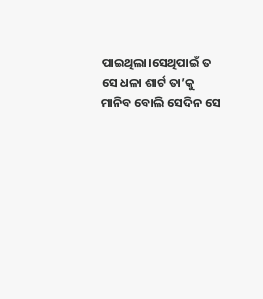ପାଇଥିଲା।ସେଥିପାଇଁ ତ ସେ ଧଳା ଶାର୍ଟ ତା’କୁ ମାନିବ ବୋଲି ସେଦିନ ସେ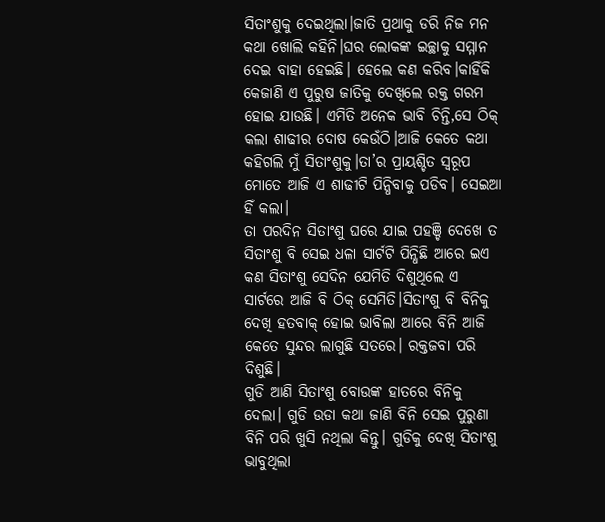ସିତାଂଶୁକୁ ଦେଇଥିଲା।ଜାତି ପ୍ରଥାକୁ ଡରି ନିଜ ମନ କଥା ଖୋଲି କହିନି।ଘର ଲୋକଙ୍କ ଇଚ୍ଛାକୁ ସମ୍ମାନ ଦେଇ ବାହା ହେଇଛି। ହେଲେ କଣ କରିବ।କାହିଁକି କେଜାଣି ଏ ପୁରୁଷ ଜାତିକୁ ଦେଖିଲେ ରକ୍ତ ଗରମ ହୋଇ ଯାଉଛି। ଏମିତି ଅନେକ ଭାବି ଚିନ୍ତି,ସେ ଠିକ୍ କଲା ଶାଢୀର ଦୋଷ କେଉଁଠି।ଆଜି କେତେ କଥା କହିଗଲି ମୁଁ ସିତାଂଶୁକୁ।ତା’ର ପ୍ରାୟଶ୍ଚିତ ସ୍ଵରୂପ ମୋତେ ଆଜି ଏ ଶାଢୀଟି ପିନ୍ଧିବାକୁ ପଡିବ। ସେଇଆ ହିଁ କଲା।
ତା ପରଦିନ ସିତାଂଶୁ ଘରେ ଯାଇ ପହଞ୍ଚି ଦେଖେ ତ ସିତାଂଶୁ ବି ସେଇ ଧଳା ସାର୍ଟଟି ପିନ୍ଧିଛି ଆରେ ଇଏ କଣ ସିତାଂଶୁ ସେଦିନ ଯେମିତି ଦିଶୁଥିଲେ ଏ ସାର୍ଟରେ ଆଜି ବି ଠିକ୍ ସେମିତି।ସିତାଂଶୁ ବି ବିନିକୁ ଦେଖି ହତବାକ୍ ହୋଇ ଭାବିଲା ଆରେ ବିନି ଆଜି କେତେ ସୁନ୍ଦର ଲାଗୁଛି ସତରେ। ରକ୍ତଜବା ପରି ଦିଶୁଛି।
ଗୁଡି ଆଣି ସିତାଂଶୁ ବୋଉଙ୍କ ହାତରେ ବିନିକୁ ଦେଲା। ଗୁଡି ଉଡା କଥା ଜାଣି ବିନି ସେଇ ପୁରୁଣା ବିନି ପରି ଖୁସି ନଥିଲା କିନ୍ତୁ। ଗୁଡିକୁ ଦେଖି ସିତାଂଶୁ ଭାବୁଥିଲା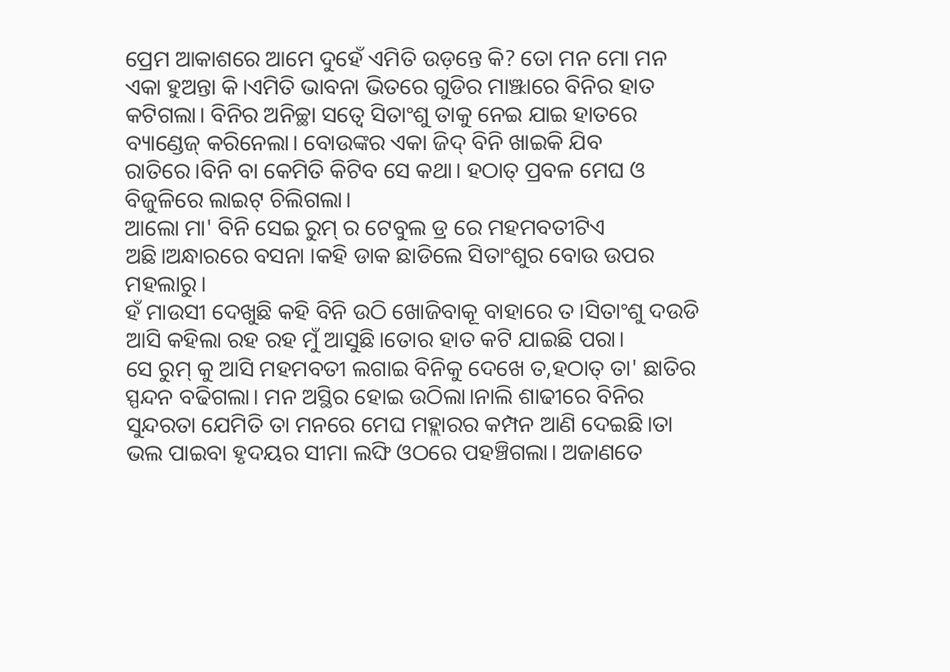ପ୍ରେମ ଆକାଶରେ ଆମେ ଦୁହେଁ ଏମିତି ଉଡ଼ନ୍ତେ କି? ତୋ ମନ ମୋ ମନ ଏକା ହୁଅନ୍ତା କି।ଏମିତି ଭାବନା ଭିତରେ ଗୁଡିର ମାଞ୍ଝାରେ ବିନିର ହାତ କଟିଗଲା। ବିନିର ଅନିଚ୍ଛା ସତ୍ଵେ ସିତାଂଶୁ ତାକୁ ନେଇ ଯାଇ ହାତରେ ବ୍ୟାଣ୍ଡେଜ୍ କରିନେଲା। ବୋଉଙ୍କର ଏକା ଜିଦ୍ ବିନି ଖାଇକି ଯିବ ରାତିରେ।ବିନି ବା କେମିତି କିଟିବ ସେ କଥା। ହଠାତ୍ ପ୍ରବଳ ମେଘ ଓ ବିଜୁଳିରେ ଲାଇଟ୍ ଚିଲିଗଲା।
ଆଲୋ ମା' ବିନି ସେଇ ରୁମ୍ ର ଟେବୁଲ ଡ୍ର ରେ ମହମବତୀଟିଏ ଅଛି।ଅନ୍ଧାରରେ ବସନା ।କହି ଡାକ ଛାଡିଲେ ସିତାଂଶୁର ବୋଉ ଉପର ମହଲାରୁ।
ହଁ ମାଉସୀ ଦେଖୁଛି କହି ବିନି ଉଠି ଖୋଜିବାକୂ ବାହାରେ ତ ।ସିତାଂଶୁ ଦଉଡି ଆସି କହିଲା ରହ ରହ ମୁଁ ଆସୁଛି।ତୋର ହାତ କଟି ଯାଇଛି ପରା।
ସେ ରୁମ୍ କୁ ଆସି ମହମବତୀ ଲଗାଇ ବିନିକୁ ଦେଖେ ତ,ହଠାତ୍ ତା' ଛାତିର ସ୍ପନ୍ଦନ ବଢିଗଲା। ମନ ଅସ୍ଥିର ହୋଇ ଉଠିଲା।ନାଲି ଶାଢୀରେ ବିନିର ସୁନ୍ଦରତା ଯେମିତି ତା ମନରେ ମେଘ ମହ୍ଲାରର କମ୍ପନ ଆଣି ଦେଇଛି।ତା ଭଲ ପାଇବା ହୃଦୟର ସୀମା ଲଙ୍ଘି ଓଠରେ ପହଞ୍ଚିଗଲା। ଅଜାଣତେ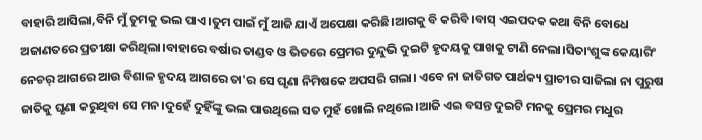ବାହାରି ଆସିଲା,ବିନି ମୁଁ ତୁମକୁ ଭଲ ପାଏ।ତୁମ ପାଇଁ ମୁଁ ଆଜି ଯାଏଁ ଅପେକ୍ଷା କରିଛି।ଆଗକୁ ବି କରିବି ।ବାସ୍ ଏଇପଦକ କଥା ବିନି ବୋଧେ ଅଜାଣତରେ ପ୍ରତୀକ୍ଷା କରିଥିଲା।ବାହାରେ ବର୍ଷାର ତାଣ୍ଡବ ଓ ଭିତରେ ପ୍ରେମର ଦୁନ୍ଦୁଭି ଦୁଇଟି ହୃଦୟକୁ ପାଖକୁ ଟାଣି ନେଲା।ସିତାଂଶୁଙ୍କ କେୟାରିଂ ନେଚର୍ ଆଗରେ ଆଉ ବିଶାଳ ହୃଦୟ ଆଗରେ ତା'ର ସେ ଘୃଣା ନିମିଷକେ ଅପସରି ଗଲା। ଏବେ ନା ଜାତିଗତ ପାର୍ଥକ୍ୟ ପ୍ରାଚୀର ସାଜିଲା ନା ପୁରୁଷ ଜାତିକୁ ଘୃଣା କରୁଥିବା ସେ ମନ।ଦୁହେଁ ଦୁହିଁଙ୍କୁ ଭଲ ପାଉଥିଲେ ସତ ମୁହଁ ଖୋଲି ନଥିଲେ।ଆଜି ଏଇ ବସନ୍ତ ଦୁଇଟି ମନକୁ ପ୍ରେମର ମଧୁର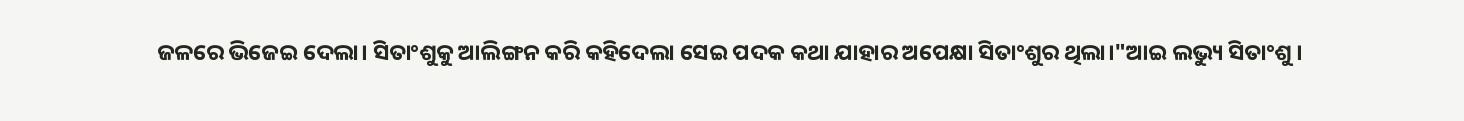ଜଳରେ ଭିଜେଇ ଦେଲା। ସିତାଂଶୁକୁ ଆଲିଙ୍ଗନ କରି କହିଦେଲା ସେଇ ପଦକ କଥା ଯାହାର ଅପେକ୍ଷା ସିତାଂଶୁର ଥିଲା।"ଆଇ ଲଭ୍ୟୁ ସିତାଂଶୁ ।